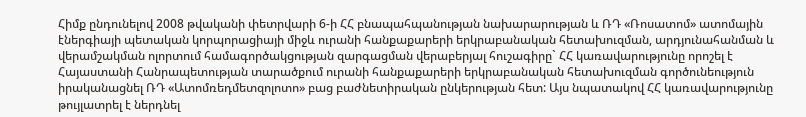Հիմք ընդունելով 2008 թվականի փետրվարի 6-ի ՀՀ բնապահպանության նախարարության և ՌԴ «Ռոսատոմ» ատոմային էներգիայի պետական կորպորացիայի միջև ուրանի հանքաքարերի երկրաբանական հետախուզման, արդյունահանման և վերամշակման ոլորտում համագործակցության զարգացման վերաբերյալ հուշագիրը` ՀՀ կառավարությունը որոշել է Հայաստանի Հանրապետության տարածքում ուրանի հանքաքարերի երկրաբանական հետախուզման գործունեություն իրականացնել ՌԴ «Ատոմռեդմետզոլոտո» բաց բաժնետիրական ընկերության հետ: Այս նպատակով ՀՀ կառավարությունը թույլատրել է ներդնել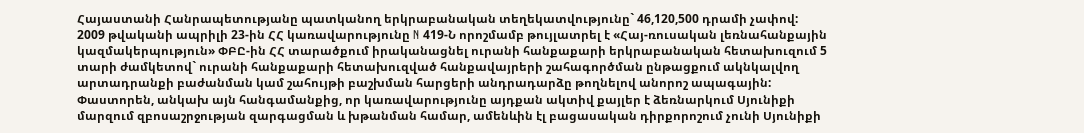Հայաստանի Հանրապետությանը պատկանող երկրաբանական տեղեկատվությունը` 46,120,500 դրամի չափով:
2009 թվականի ապրիլի 23-ին ՀՀ կառավարությունը N 419-Ն որոշմամբ թույլատրել է «Հայ-ռուսական լեռնահանքային կազմակերպություն» ՓԲԸ-ին ՀՀ տարածքում իրականացնել ուրանի հանքաքարի երկրաբանական հետախուզում 5 տարի ժամկետով` ուրանի հանքաքարի հետախուզված հանքավայրերի շահագործման ընթացքում ակնկալվող արտադրանքի բաժանման կամ շահույթի բաշխման հարցերի անդրադարձը թողնելով անորոշ ապագային:
Փաստորեն, անկախ այն հանգամանքից, որ կառավարությունը այդքան ակտիվ քայլեր է ձեռնարկում Սյունիքի մարզում զբոսաշրջության զարգացման և խթանման համար, ամենևին էլ բացասական դիրքորոշում չունի Սյունիքի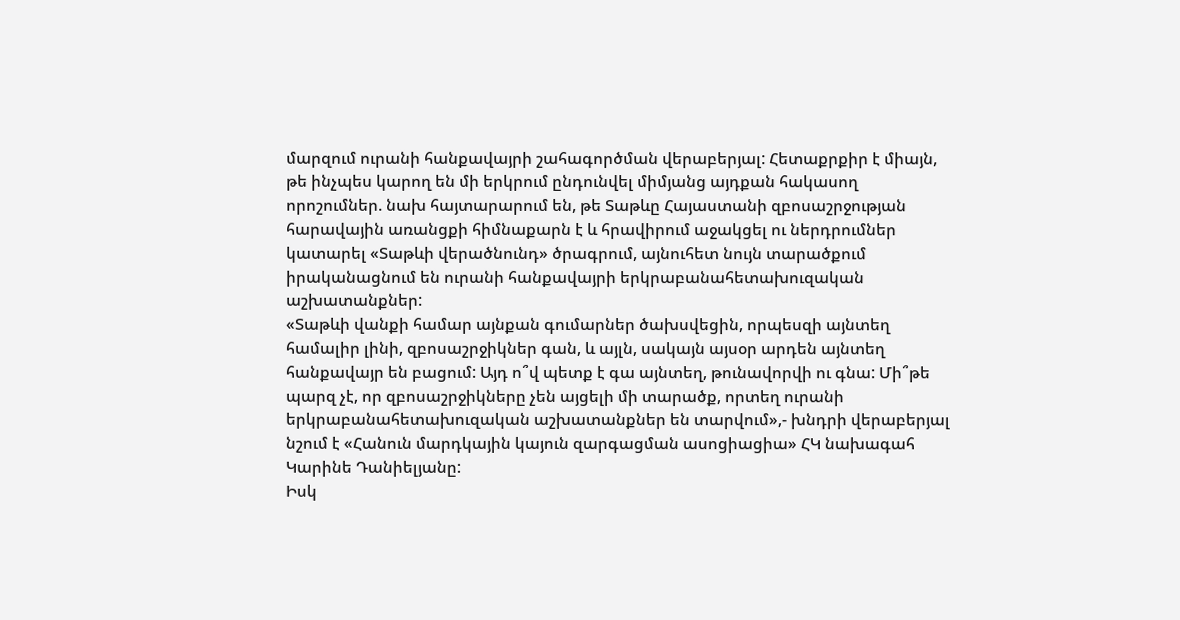մարզում ուրանի հանքավայրի շահագործման վերաբերյալ: Հետաքրքիր է միայն, թե ինչպես կարող են մի երկրում ընդունվել միմյանց այդքան հակասող որոշումներ. նախ հայտարարում են, թե Տաթևը Հայաստանի զբոսաշրջության հարավային առանցքի հիմնաքարն է և հրավիրում աջակցել ու ներդրումներ կատարել «Տաթևի վերածնունդ» ծրագրում, այնուհետ նույն տարածքում իրականացնում են ուրանի հանքավայրի երկրաբանահետախուզական աշխատանքներ:
«Տաթևի վանքի համար այնքան գումարներ ծախսվեցին, որպեսզի այնտեղ համալիր լինի, զբոսաշրջիկներ գան, և այլն, սակայն այսօր արդեն այնտեղ հանքավայր են բացում: Այդ ո՞վ պետք է գա այնտեղ, թունավորվի ու գնա: Մի՞թե պարզ չէ, որ զբոսաշրջիկները չեն այցելի մի տարածք, որտեղ ուրանի երկրաբանահետախուզական աշխատանքներ են տարվում»,- խնդրի վերաբերյալ նշում է «Հանուն մարդկային կայուն զարգացման ասոցիացիա» ՀԿ նախագահ Կարինե Դանիելյանը:
Իսկ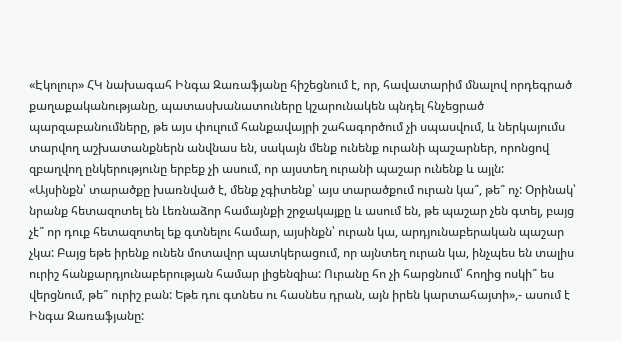«Էկոլուր» ՀԿ նախագահ Ինգա Զառաֆյանը հիշեցնում է, որ, հավատարիմ մնալով որդեգրած քաղաքականությանը, պատասխանատուները կշարունակեն պնդել հնչեցրած պարզաբանումները, թե այս փուլում հանքավայրի շահագործում չի սպասվում, և ներկայումս տարվող աշխատանքներն անվնաս են, սակայն մենք ունենք ուրանի պաշարներ, որոնցով զբաղվող ընկերությունը երբեք չի ասում, որ այստեղ ուրանի պաշար ունենք և այլն:
«Այսինքն՝ տարածքը խառնված է, մենք չգիտենք՝ այս տարածքում ուրան կա՞, թե՞ ոչ: Օրինակ՝ նրանք հետազոտել են Լեռնաձոր համայնքի շրջակայքը և ասում են, թե պաշար չեն գտել, բայց չէ՞ որ դուք հետազոտել եք գտնելու համար, այսինքն՝ ուրան կա, արդյունաբերական պաշար չկա: Բայց եթե իրենք ունեն մոտավոր պատկերացում, որ այնտեղ ուրան կա, ինչպես են տալիս ուրիշ հանքարդյունաբերության համար լիցենզիա: Ուրանը հո չի հարցնում՝ հողից ոսկի՞ ես վերցնում, թե՞ ուրիշ բան: Եթե դու գտնես ու հասնես դրան, այն իրեն կարտահայտի»,- ասում է Ինգա Զառաֆյանը: